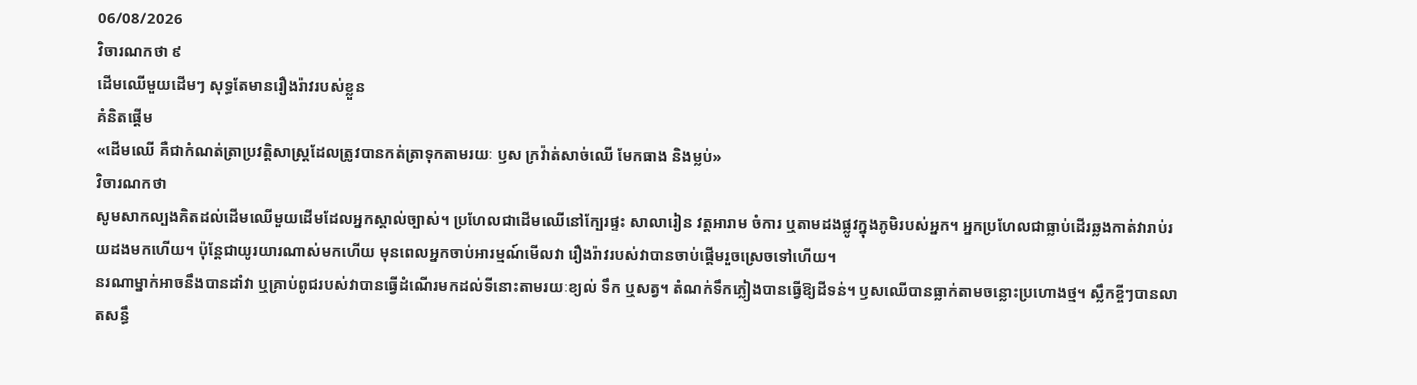06/08/2026
វិចារណកថា ៩
ដើមឈើមួយដើមៗ សុទ្ធតែមានរឿងរ៉ាវរបស់ខ្លួន
គំនិតផ្តើម
«ដើមឈើ គឺជាកំណត់ត្រាប្រវត្តិសាស្ត្រដែលត្រូវបានកត់ត្រាទុកតាមរយៈ ឫស ក្រវ៉ាត់សាច់ឈើ មែកធាង និងម្លប់»
វិចារណកថា
សូមសាកល្បងគិតដល់ដើមឈើមួយដើមដែលអ្នកស្គាល់ច្បាស់។ ប្រហែលជាដើមឈើនៅក្បែរផ្ទះ សាលារៀន វត្តអារាម ចំការ ឬតាមដងផ្លូវក្នុងភូមិរបស់អ្នក។ អ្នកប្រហែលជាធ្លាប់ដើរឆ្លងកាត់វារាប់រយដងមកហើយ។ ប៉ុន្តែជាយូរយារណាស់មកហើយ មុនពេលអ្នកចាប់អារម្មណ៍មើលវា រឿងរ៉ាវរបស់វាបានចាប់ផ្តើមរួចស្រេចទៅហើយ។
នរណាម្នាក់អាចនឹងបានដាំវា ឬគ្រាប់ពូជរបស់វាបានធ្វើដំណើរមកដល់ទីនោះតាមរយៈខ្យល់ ទឹក ឬសត្វ។ តំណក់ទឹកភ្លៀងបានធ្វើឱ្យដីទន់។ ឫសឈើបានធ្លាក់តាមចន្លោះប្រហោងថ្ម។ ស្លឹកខ្ចីៗបានលាតសន្ធឹ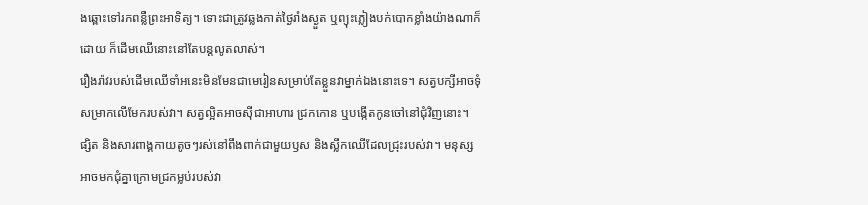ងឆ្ពោះទៅរកពន្លឺព្រះអាទិត្យ។ ទោះជាត្រូវឆ្លងកាត់ថ្ងៃរាំងស្ងួត ឬព្យុះភ្លៀងបក់បោកខ្លាំងយ៉ាងណាក៏ដោយ ក៏ដើមឈើនោះនៅតែបន្តលូតលាស់។
រឿងរ៉ាវរបស់ដើមឈើទាំអនេះមិនមែនជាមេរៀនសម្រាប់តែខ្លួនវាម្នាក់ឯងនោះទេ។ សត្វបក្សីអាចទុំសម្រាកលើមែករបស់វា។ សត្វល្អិតអាចស៊ីជាអាហារ ជ្រកកោន ឬបង្កើតកូនចៅនៅជុំវិញនោះ។ ផ្សិត និងសារពាង្គកាយតូចៗរស់នៅពឹងពាក់ជាមួយឫស និងស្លឹកឈើដែលជ្រុះរបស់វា។ មនុស្សអាចមកជុំគ្នាក្រោមជ្រកម្លប់របស់វា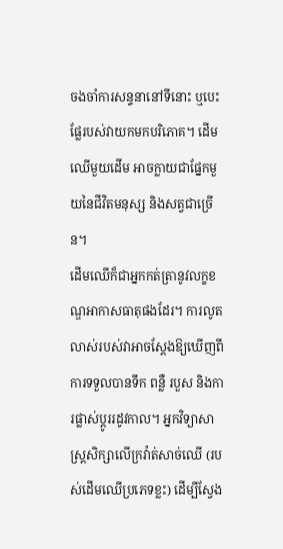ចងចាំការសន្ទនានៅទីនោះ ឬបេះផ្លែរបស់វាយកមកបរិភោគ។ ដើមឈើមួយដើម អាចក្លាយជាផ្នែកមួយនៃជីវិតមនុស្ស និងសត្វជាច្រើន។
ដើមឈើក៏ជាអ្នកកត់ត្រានូវលក្ខខណ្ឌអាកាសធាតុផងដែរ។ ការលូតលាស់របស់វាអាចស្តែងឱ្យឃើញពីការទទួលបានទឹក ពន្លឺ របួស និងការផ្លាស់ប្តូររដូវកាល។ អ្នកវិទ្យាសាស្ត្រសិក្សាលើក្រវ៉ាត់សាច់ឈើ (របស់ដើមឈើប្រភេទខ្លះ) ដើម្បីស្វែង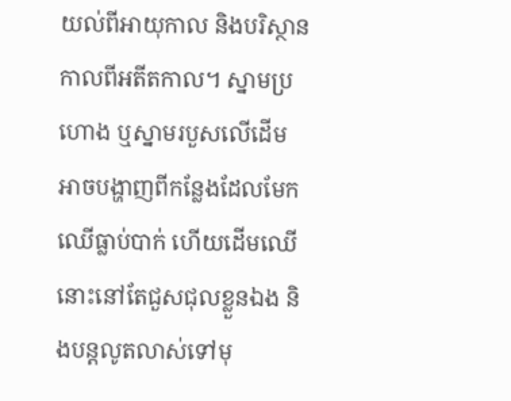យល់ពីអាយុកាល និងបរិស្ថានកាលពីអតីតកាល។ ស្នាមប្រហោង ឬស្នាមរបួសលើដើម អាចបង្ហាញពីកន្លែងដែលមែកឈើធ្លាប់បាក់ ហើយដើមឈើនោះនៅតែជួសជុលខ្លួនឯង និងបន្តលូតលាស់ទៅមុ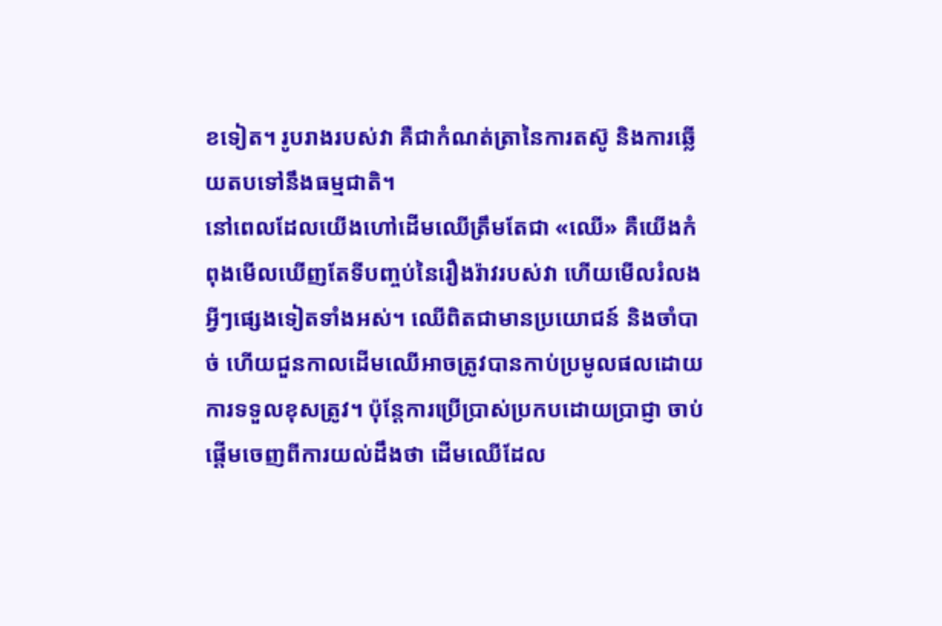ខទៀត។ រូបរាងរបស់វា គឺជាកំណត់ត្រានៃការតស៊ូ និងការឆ្លើយតបទៅនឹងធម្មជាតិ។
នៅពេលដែលយើងហៅដើមឈើត្រឹមតែជា «ឈើ» គឺយើងកំពុងមើលឃើញតែទីបញ្ចប់នៃរឿងរ៉ាវរបស់វា ហើយមើលរំលងអ្វីៗផ្សេងទៀតទាំងអស់។ ឈើពិតជាមានប្រយោជន៍ និងចាំបាច់ ហើយជួនកាលដើមឈើអាចត្រូវបានកាប់ប្រមូលផលដោយការទទួលខុសត្រូវ។ ប៉ុន្តែការប្រើប្រាស់ប្រកបដោយប្រាជ្ញា ចាប់ផ្តើមចេញពីការយល់ដឹងថា ដើមឈើដែល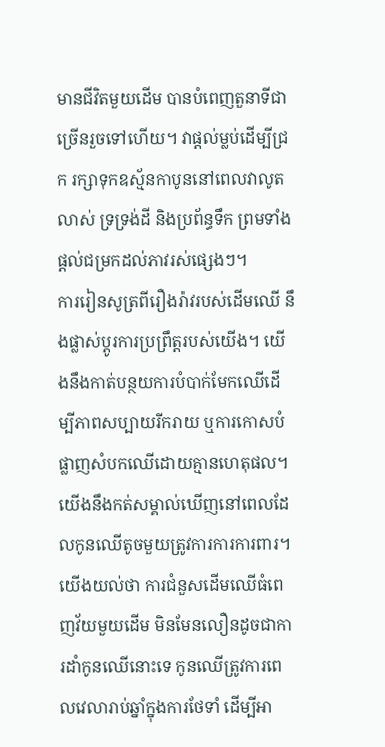មានជីវិតមួយដើម បានបំពេញតួនាទីជាច្រើនរួចទៅហើយ។ វាផ្តល់ម្លប់ដើម្បីជ្រក រក្សាទុកឧស្ម័នកាបូននៅពេលវាលូតលាស់ ទ្រទ្រង់ដី និងប្រព័ន្ធទឹក ព្រមទាំងផ្តល់ជម្រកដល់ភាវរស់ផ្សេងៗ។
ការរៀនសូត្រពីរឿងរ៉ាវរបស់ដើមឈើ នឹងផ្លាស់ប្តូរការប្រព្រឹត្តរបស់យើង។ យើងនឹងកាត់បន្ថយការបំបាក់មែកឈើដើម្បីភាពសប្បាយរីករាយ ឬការកោសបំផ្លាញសំបកឈើដោយគ្មានហេតុផល។ យើងនឹងកត់សម្គាល់ឃើញនៅពេលដែលកូនឈើតូចមួយត្រូវការការការពារ។ យើងយល់ថា ការជំនួសដើមឈើធំពេញវ័យមួយដើម មិនមែនលឿនដូចជាការដាំកូនឈើនោះទេ កូនឈើត្រូវការពេលវេលារាប់ឆ្នាំក្នុងការថែទាំ ដើម្បីអា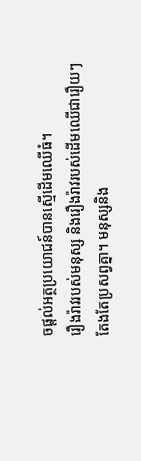ចផ្តល់អត្ថប្រយោជន៍បានស្មើដើមឈើធំ។
រឿងរ៉ាវរបស់មនុស្ស និងរឿងរ៉ាវរបស់ដើមឈើជារឿយៗតែងតែប្រសព្វគ្នា។ មនុស្សនិង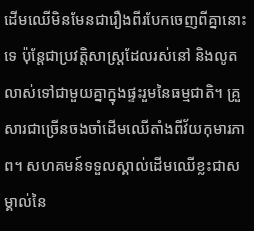ដើមឈើមិនមែនជារឿងពីរបែកចេញពីគ្នានោះទេ ប៉ុន្តែជាប្រវត្តិសាស្ត្រដែលរស់នៅ និងលូតលាស់ទៅជាមួយគ្នាក្នុងផ្ទះរួមនៃធម្មជាតិ។ គ្រួសារជាច្រើនចងចាំដើមឈើតាំងពីវ័យកុមារភាព។ សហគមន៍ទទួលស្គាល់ដើមឈើខ្លះជាសម្គាល់នៃ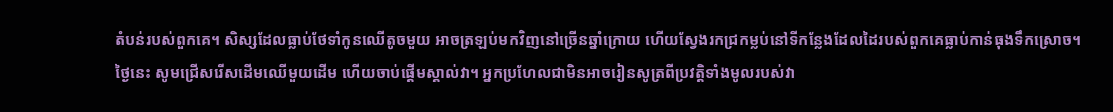តំបន់របស់ពួកគេ។ សិស្សដែលធ្លាប់ថែទាំកូនឈើតូចមួយ អាចត្រឡប់មកវិញនៅច្រើនឆ្នាំក្រោយ ហើយស្វែងរកជ្រកម្លប់នៅទីកន្លែងដែលដៃរបស់ពួកគេធ្លាប់កាន់ធុងទឹកស្រោច។
ថ្ងៃនេះ សូមជ្រើសរើសដើមឈើមួយដើម ហើយចាប់ផ្តើមស្គាល់វា។ អ្នកប្រហែលជាមិនអាចរៀនសូត្រពីប្រវត្តិទាំងមូលរបស់វា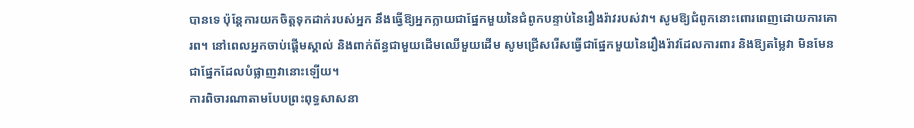បានទេ ប៉ុន្តែការយកចិត្តទុកដាក់របស់អ្នក នឹងធ្វើឱ្យអ្នកក្លាយជាផ្នែកមួយនៃជំពូកបន្ទាប់នៃរឿងរ៉ាវរបស់វា។ សូមឱ្យជំពូកនោះពោរពេញដោយការគោរព។ នៅពេលអ្នកចាប់ផ្តើមស្គាល់ និងពាក់ព័ន្ធជាមួយដើមឈើមួយដើម សូមជ្រើសរើសធ្វើជាផ្នែកមួយនៃរឿងរ៉ាវដែលការពារ និងឱ្យតម្លៃវា មិនមែនជាផ្នែកដែលបំផ្លាញវានោះឡើយ។
ការពិចារណាតាមបែបព្រះពុទ្ធសាសនា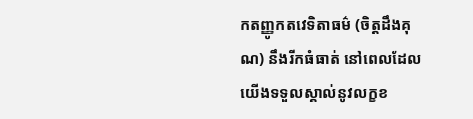កតញ្ញូកតវេទិតាធម៌ (ចិត្តដឹងគុណ) នឹងរីកធំធាត់ នៅពេលដែលយើងទទួលស្គាល់នូវលក្ខខ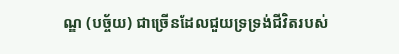ណ្ឌ (បច្ច័យ) ជាច្រើនដែលជួយទ្រទ្រង់ជីវិតរបស់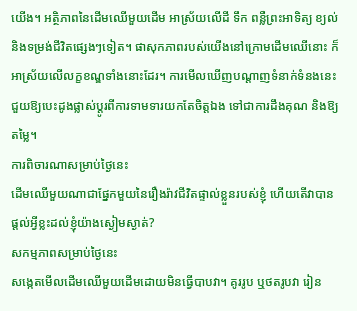យើង។ អត្ថិភាពនៃដើមឈើមួយដើម អាស្រ័យលើដី ទឹក ពន្លឺព្រះអាទិត្យ ខ្យល់ និងទម្រង់ជីវិតផ្សេងៗទៀត។ ផាសុកភាពរបស់យើងនៅក្រោមដើមឈើនោះ ក៏អាស្រ័យលើលក្ខខណ្ឌទាំងនោះដែរ។ ការមើលឃើញបណ្តាញទំនាក់ទំនងនេះ ជួយឱ្យបេះដូងផ្លាស់ប្តូរពីការទាមទារយកតែចិត្តឯង ទៅជាការដឹងគុណ និងឱ្យតម្លៃ។
ការពិចារណាសម្រាប់ថ្ងៃនេះ
ដើមឈើមួយណាជាផ្នែកមួយនៃរឿងរ៉ាវជីវិតផ្ទាល់ខ្លួនរបស់ខ្ញុំ ហើយតើវាបានផ្តល់អ្វីខ្លះដល់ខ្ញុំយ៉ាងស្ងៀមស្ងាត់?
សកម្មភាពសម្រាប់ថ្ងៃនេះ
សង្កេតមើលដើមឈើមួយដើមដោយមិនធ្វើបាបវា។ គូររូប ឬថតរូបវា រៀន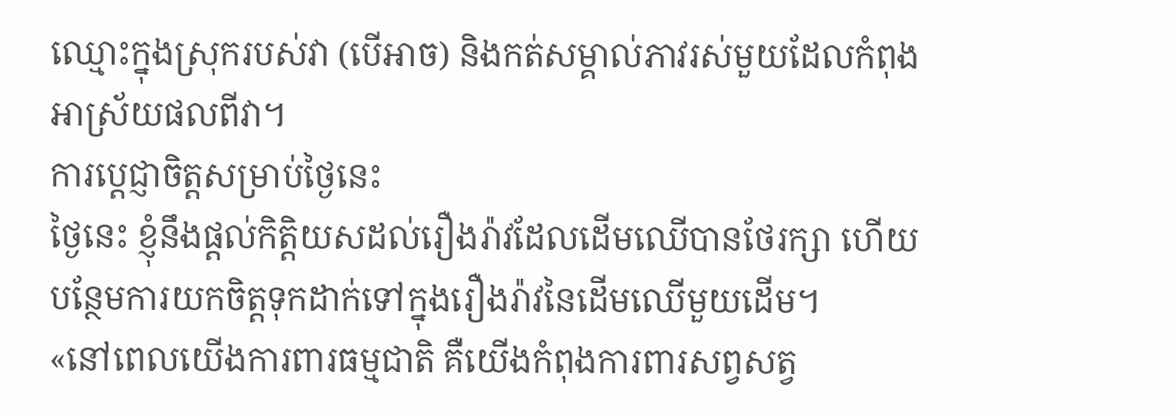ឈ្មោះក្នុងស្រុករបស់វា (បើអាច) និងកត់សម្គាល់ភាវរស់មួយដែលកំពុងអាស្រ័យផលពីវា។
ការប្តេជ្ញាចិត្តសម្រាប់ថ្ងៃនេះ
ថ្ងៃនេះ ខ្ញុំនឹងផ្តល់កិត្តិយសដល់រឿងរ៉ាវដែលដើមឈើបានថែរក្សា ហើយបន្ថែមការយកចិត្តទុកដាក់ទៅក្នុងរឿងរ៉ាវនៃដើមឈើមួយដើម។
«នៅពេលយើងការពារធម្មជាតិ គឺយើងកំពុងការពារសព្វសត្វ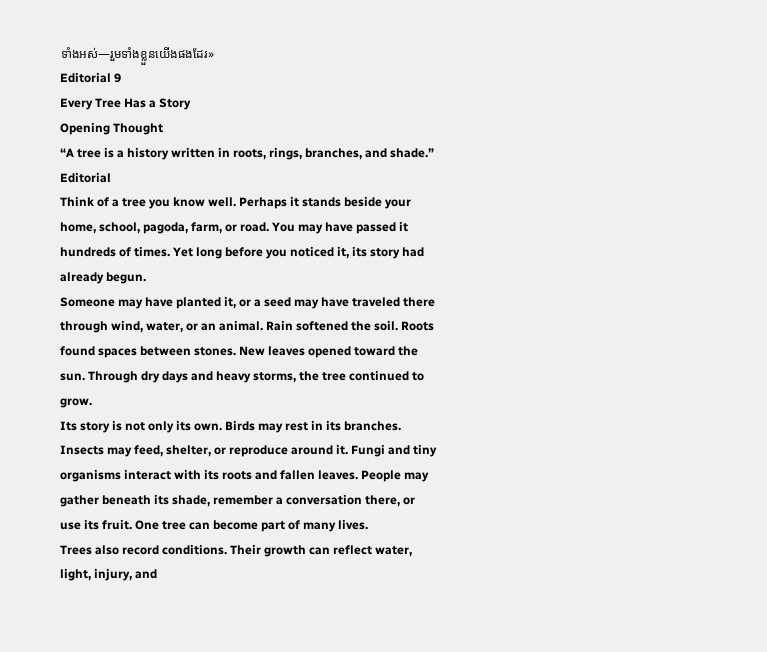ទាំងអស់—រួមទាំងខ្លួនយើងផងដែរ»
Editorial 9
Every Tree Has a Story
Opening Thought
“A tree is a history written in roots, rings, branches, and shade.”
Editorial
Think of a tree you know well. Perhaps it stands beside your home, school, pagoda, farm, or road. You may have passed it hundreds of times. Yet long before you noticed it, its story had already begun.
Someone may have planted it, or a seed may have traveled there through wind, water, or an animal. Rain softened the soil. Roots found spaces between stones. New leaves opened toward the sun. Through dry days and heavy storms, the tree continued to grow.
Its story is not only its own. Birds may rest in its branches. Insects may feed, shelter, or reproduce around it. Fungi and tiny organisms interact with its roots and fallen leaves. People may gather beneath its shade, remember a conversation there, or use its fruit. One tree can become part of many lives.
Trees also record conditions. Their growth can reflect water, light, injury, and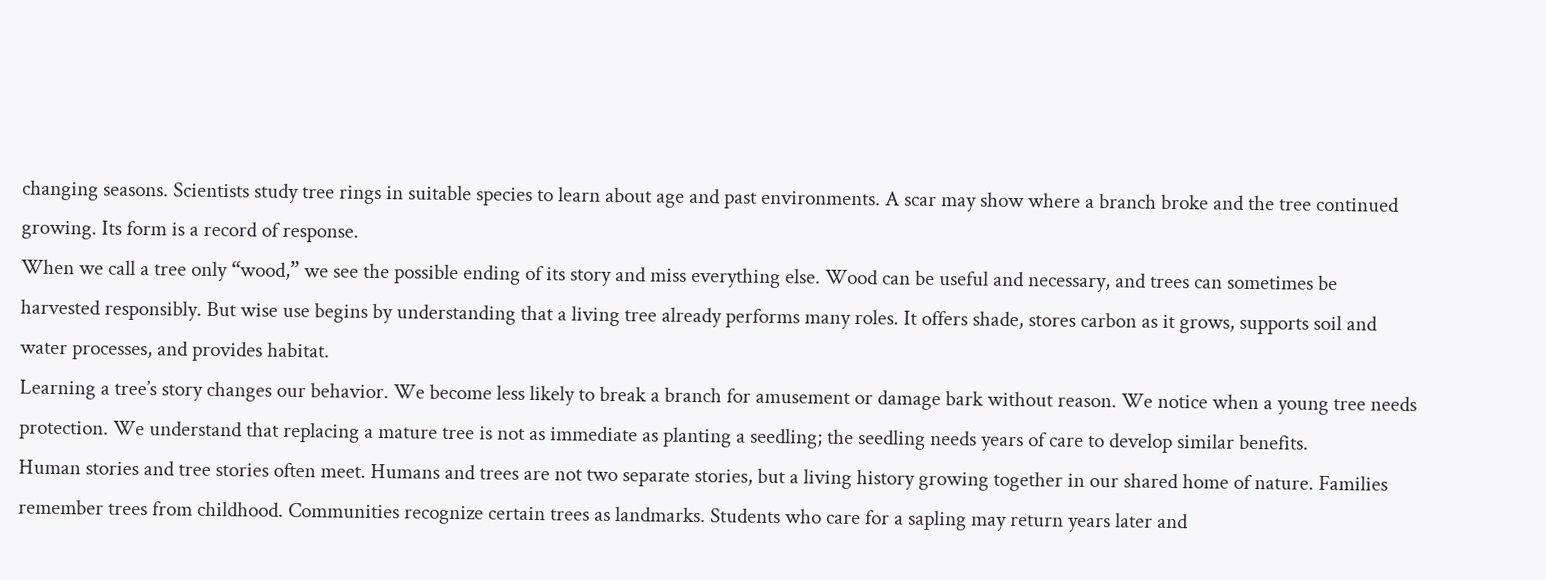changing seasons. Scientists study tree rings in suitable species to learn about age and past environments. A scar may show where a branch broke and the tree continued growing. Its form is a record of response.
When we call a tree only “wood,” we see the possible ending of its story and miss everything else. Wood can be useful and necessary, and trees can sometimes be harvested responsibly. But wise use begins by understanding that a living tree already performs many roles. It offers shade, stores carbon as it grows, supports soil and water processes, and provides habitat.
Learning a tree’s story changes our behavior. We become less likely to break a branch for amusement or damage bark without reason. We notice when a young tree needs protection. We understand that replacing a mature tree is not as immediate as planting a seedling; the seedling needs years of care to develop similar benefits.
Human stories and tree stories often meet. Humans and trees are not two separate stories, but a living history growing together in our shared home of nature. Families remember trees from childhood. Communities recognize certain trees as landmarks. Students who care for a sapling may return years later and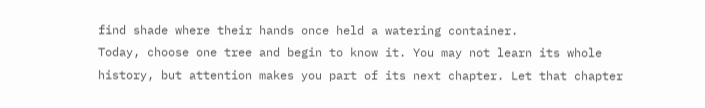find shade where their hands once held a watering container.
Today, choose one tree and begin to know it. You may not learn its whole history, but attention makes you part of its next chapter. Let that chapter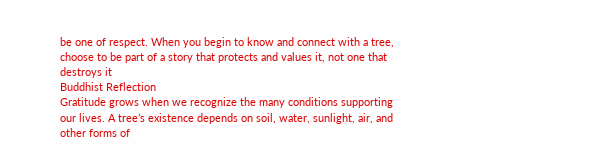be one of respect. When you begin to know and connect with a tree, choose to be part of a story that protects and values it, not one that destroys it
Buddhist Reflection
Gratitude grows when we recognize the many conditions supporting our lives. A tree’s existence depends on soil, water, sunlight, air, and other forms of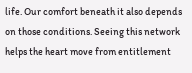life. Our comfort beneath it also depends on those conditions. Seeing this network helps the heart move from entitlement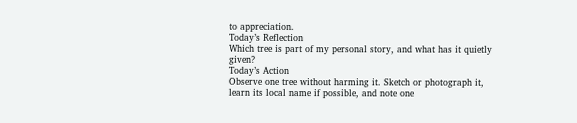to appreciation.
Today’s Reflection
Which tree is part of my personal story, and what has it quietly given?
Today’s Action
Observe one tree without harming it. Sketch or photograph it, learn its local name if possible, and note one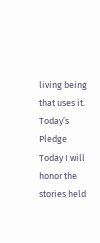living being that uses it.
Today’s Pledge
Today I will honor the stories held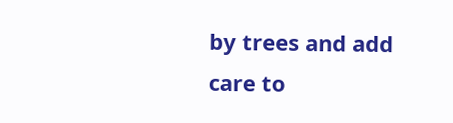by trees and add care to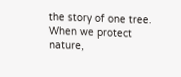the story of one tree.
When we protect nature,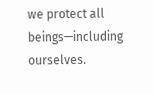we protect all beings—including ourselves.